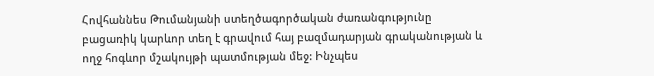Հովհաննես Թումանյանի ստեղծագործական ժառանգությունը բացառիկ կարևոր տեղ է գրավում հայ բազմադարյան գրականության և ողջ հոգևոր մշակույթի պատմության մեջ: Ինչպես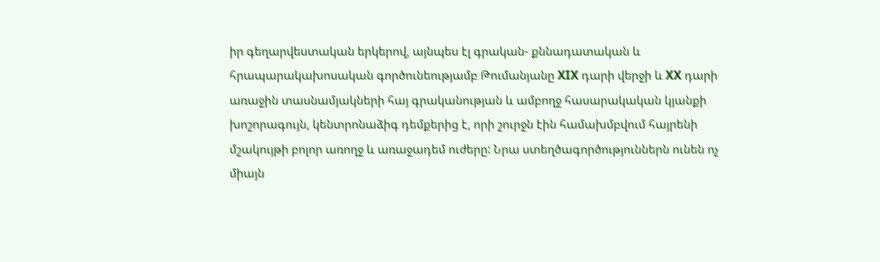իր գեղարվեստական երկերով, այնպես էլ գրական- քննադատական և հրապարակախոսական գործունեությամբ Թումանյանը XIX դարի վերջի և XX դարի առաջին տասնամյակների հայ գրականության և ամբողջ հասարակական կյանքի խոշորագույն, կենտրոնաձիգ դեմքերից է, որի շուրջն էին համախմբվում հայրենի մշակույթի բոլոր առողջ և առաջադեմ ուժերը: Նրա ստեղծագործություններն ունեն ոչ միայն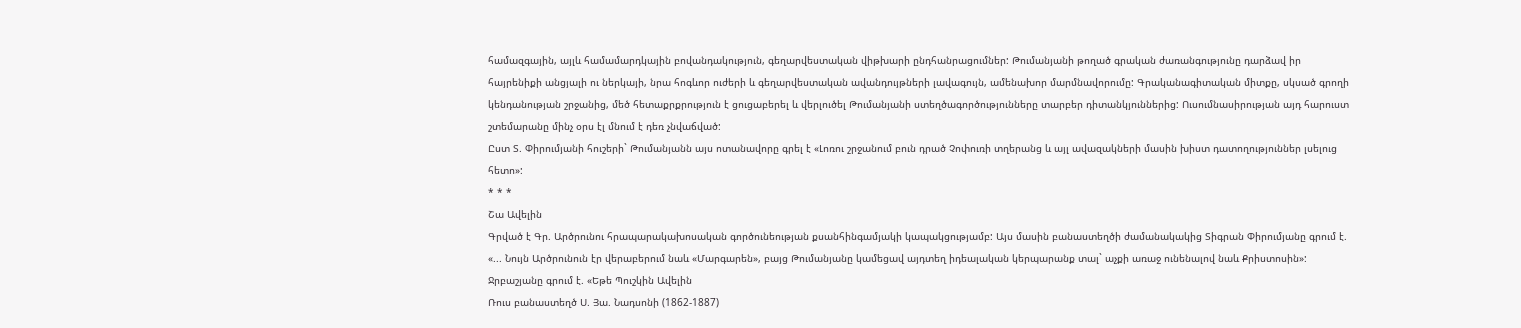համազգային, այլև համամարդկային բովանդակություն, գեղարվեստական վիթխարի ընդհանրացումներ: Թումանյանի թողած գրական ժառանգությունը դարձավ իր հայրենիքի անցյալի ու ներկայի, նրա հոգևոր ուժերի և գեղարվեստական ավանդույթների լավագույն, ամենախոր մարմնավորումը: Գրականագիտական միտքը, սկսած գրողի կենդանության շրջանից, մեծ հետաքրքրություն է ցուցաբերել և վերլուծել Թումանյանի ստեղծագործությունները տարբեր դիտանկյուններից: Ուսումնասիրության այդ հարուստ շտեմարանը մինչ օրս էլ մնում է դեռ չնվաճված:
Ըստ Տ. Փիրումյանի հուշերի` Թումանյանն այս ոտանավորը գրել է «Լոռու շրջանում բուն դրած Չոփուռի տղերանց և այլ ավազակների մասին խիստ դատողություններ լսելուց հետո»:
* * *
Շա Ավելին
Գրված է Գր. Արծրունու հրապարակախոսական գործունեության քսանհինգամյակի կապակցությամբ: Այս մասին բանաստեղծի ժամանակակից Տիգրան Փիրումյանը գրում է. «... Նույն Արծրունուն էր վերաբերում նաև «Մարգարեն», բայց Թումանյանը կամեցավ այդտեղ իդեալական կերպարանք տալ` աչքի առաջ ունենալով նաև Քրիստոսին»:
Ջրբաշյանը գրում է. «Եթե Պուշկին Ավելին
Ռուս բանաստեղծ Ս. Յա. Նադսոնի (1862-1887)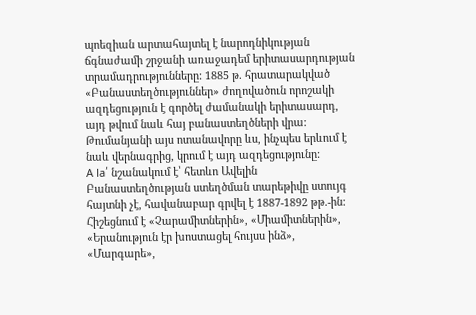պոեզիան արտահայտել է նարոդնիկության ճգնաժամի շրջանի առաջադեմ երիտասարդության տրամադրությունները: 1885 թ. հրատարակված «Բանաստեղծություններ» ժողովածուն որոշակի ազդեցություն է գործել ժամանակի երիտասարդ, այդ թվում նաև հայ բանաստեղծների վրա: Թումանյանի այս ոտանավորը ևս, ինչպես երևում է նաև վերնագրից, կրում է այդ ազդեցությունը:
A la՛ նշանակում է՝ հետևո Ավելին
Բանաստեղծության ստեղծման տարեթիվը ստույգ հայտնի չէ, հավանաբար գրվել է 1887-1892 թթ.-ին: Հիշեցնում է «Չարամիտներին», «Միամիտներին», «Երանություն էր խոստացել հույսս ինձ», «Մարգարե»,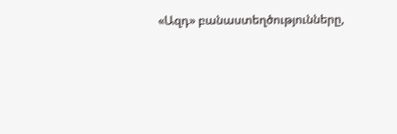«Ազդ» բանաստեղծությունները,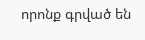որոնք գրված են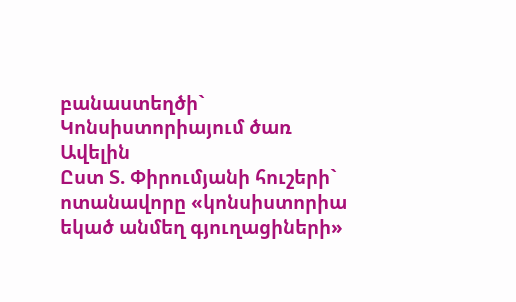բանաստեղծի` Կոնսիստորիայում ծառ Ավելին
Ըստ Տ. Փիրումյանի հուշերի` ոտանավորը «կոնսիստորիա եկած անմեղ գյուղացիների»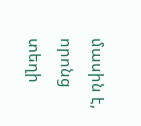մասին է, որոնց տեղի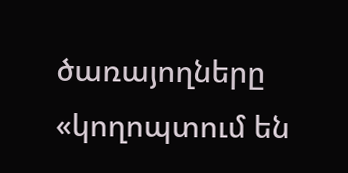ծառայողները «կողոպտում են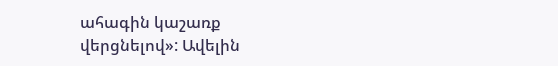ահագին կաշառք վերցնելով»: Ավելին